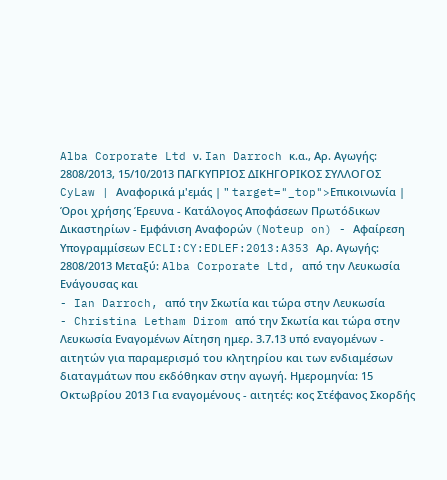Alba Corporate Ltd ν. Ian Darroch κ.α., Αρ. Αγωγής: 2808/2013, 15/10/2013 ΠΑΓΚΥΠΡΙΟΣ ΔΙΚΗΓΟΡΙΚΟΣ ΣΥΛΛΟΓΟΣ CyLaw | Αναφορικά μ'εμάς | " target="_top">Επικοινωνία | Όροι χρήσης Έρευνα - Κατάλογος Αποφάσεων Πρωτόδικων Δικαστηρίων - Εμφάνιση Αναφορών (Noteup on) - Αφαίρεση Υπογραμμίσεων ECLI:CY:EDLEF:2013:A353 Αρ. Αγωγής: 2808/2013 Μεταξύ: Alba Corporate Ltd, από την Λευκωσία Ενάγουσας και
- Ian Darroch, από την Σκωτία και τώρα στην Λευκωσία
- Christina Letham Dirom από την Σκωτία και τώρα στην Λευκωσία Εναγομένων Αίτηση ημερ. 3.7.13 υπό εναγομένων - αιτητών για παραμερισμό του κλητηρίου και των ενδιαμέσων διαταγμάτων που εκδόθηκαν στην αγωγή. Ημερομηνία: 15 Οκτωβρίου 2013 Για εναγομένους - αιτητές: κος Στέφανος Σκορδής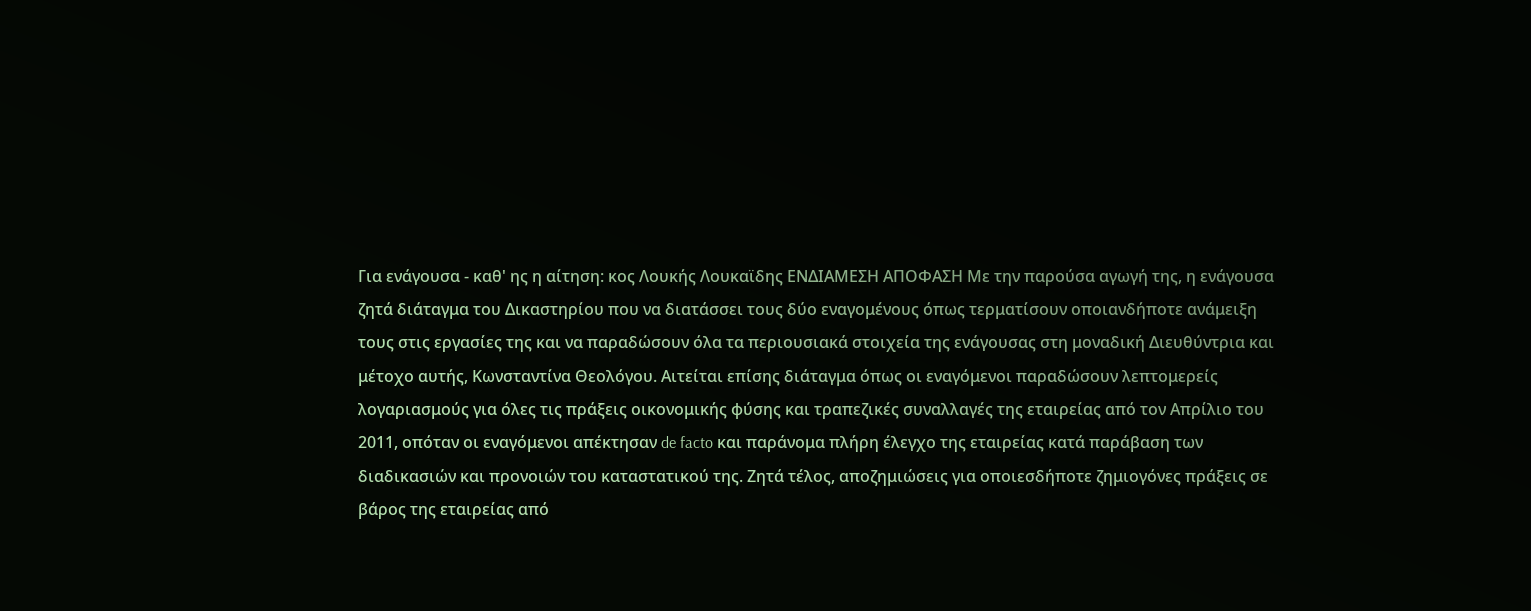Για ενάγουσα - καθ' ης η αίτηση: κος Λουκής Λουκαϊδης ΕΝΔΙΑΜΕΣΗ ΑΠΟΦΑΣΗ Με την παρούσα αγωγή της, η ενάγουσα ζητά διάταγμα του Δικαστηρίου που να διατάσσει τους δύο εναγομένους όπως τερματίσουν οποιανδήποτε ανάμειξη τους στις εργασίες της και να παραδώσουν όλα τα περιουσιακά στοιχεία της ενάγουσας στη μοναδική Διευθύντρια και μέτοχο αυτής, Κωνσταντίνα Θεολόγου. Αιτείται επίσης διάταγμα όπως οι εναγόμενοι παραδώσουν λεπτομερείς λογαριασμούς για όλες τις πράξεις οικονομικής φύσης και τραπεζικές συναλλαγές της εταιρείας από τον Απρίλιο του 2011, οπόταν οι εναγόμενοι απέκτησαν de facto και παράνομα πλήρη έλεγχο της εταιρείας κατά παράβαση των διαδικασιών και προνοιών του καταστατικού της. Ζητά τέλος, αποζημιώσεις για οποιεσδήποτε ζημιογόνες πράξεις σε βάρος της εταιρείας από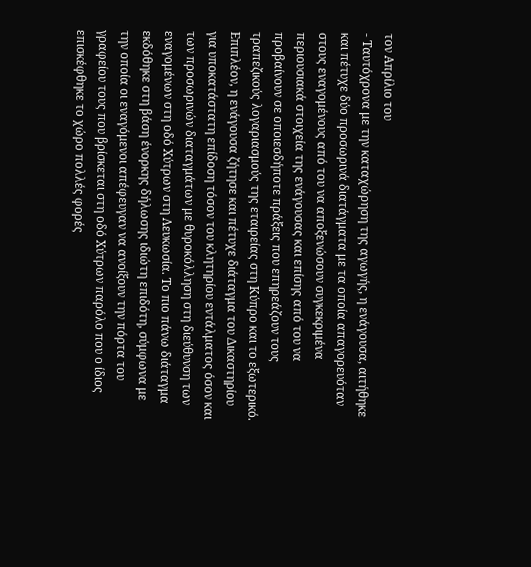τον Απρίλιο του
- Ταυτόχρονα με την καταχώρηση της αγωγής, η ενάγουσα, αιτήθηκε και πέτυχε δύο προσωρινά διατάγματα με τα οποία απαγορευόταν στους εναγομένους από του να αποξενώσουν συγκεκριμένα περιουσιακά στοιχεία της ενάγουσας και επίσης από του να προβαίνουν σε οποιεσδήποτε πράξεις που επηρεάζουν τους τραπεζικούς λογαριασμούς της εταιρείας στη Κύπρο και το εξωτερικό. Επιπλέον, η ενάγουσα ζήτησε και πέτυχε διάταγμα του Δικαστηρίου για υποκατάστατη επίδοση τόσον του κλητηρίου εντάλματος όσον και των προσωρινών διαταγμάτων με θυροκόλληση στη διεύθυνση των εναγομένων στη οδό Χύτρων στη Λευκωσία. Το πιο πάνω διάταγμα εκδόθηκε στη βάση ένορκης δήλωσης ιδιώτη επιδότη, σύμφωνα με την οποία οι εναγόμενοι απέφευγαν να ανοίξουν την πόρτα του γραφείου τους που βρίσκεται στη οδό Χύτρων παρόλο που ο ίδιος επισκέφθηκε το χώρο πολλές φορές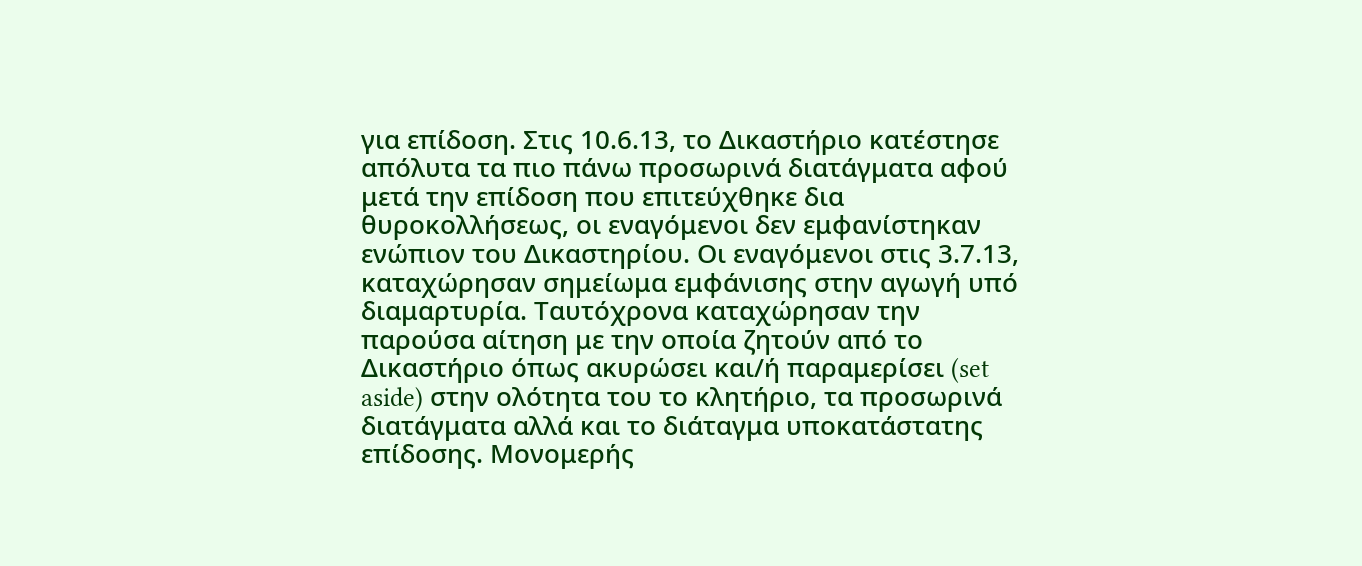για επίδοση. Στις 10.6.13, το Δικαστήριο κατέστησε απόλυτα τα πιο πάνω προσωρινά διατάγματα αφού μετά την επίδοση που επιτεύχθηκε δια θυροκολλήσεως, οι εναγόμενοι δεν εμφανίστηκαν ενώπιον του Δικαστηρίου. Οι εναγόμενοι στις 3.7.13, καταχώρησαν σημείωμα εμφάνισης στην αγωγή υπό διαμαρτυρία. Ταυτόχρονα καταχώρησαν την παρούσα αίτηση με την οποία ζητούν από το Δικαστήριο όπως ακυρώσει και/ή παραμερίσει (set aside) στην ολότητα του το κλητήριο, τα προσωρινά διατάγματα αλλά και το διάταγμα υποκατάστατης επίδοσης. Μονομερής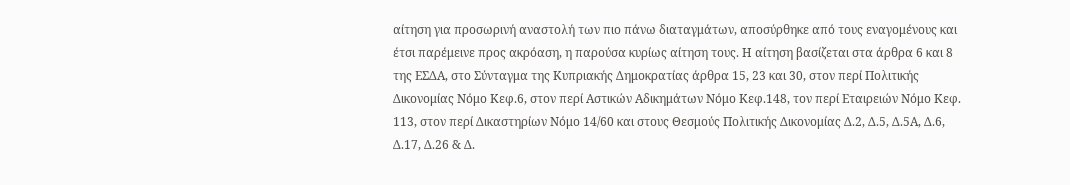αίτηση για προσωρινή αναστολή των πιο πάνω διαταγμάτων, αποσύρθηκε από τους εναγομένους και έτσι παρέμεινε προς ακρόαση, η παρούσα κυρίως αίτηση τους. Η αίτηση βασίζεται στα άρθρα 6 και 8 της EΣΔΑ, στο Σύνταγμα της Κυπριακής Δημοκρατίας άρθρα 15, 23 και 30, στον περί Πολιτικής Δικονομίας Νόμο Κεφ.6, στον περί Αστικών Αδικημάτων Νόμο Κεφ.148, τον περί Εταιρειών Νόμο Κεφ. 113, στον περί Δικαστηρίων Νόμο 14/60 και στους Θεσμούς Πολιτικής Δικονομίας Δ.2, Δ.5, Δ.5Α, Δ.6, Δ.17, Δ.26 & Δ.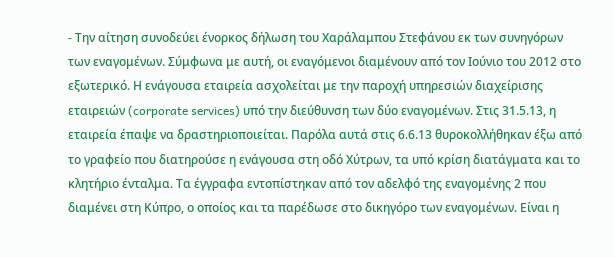- Την αίτηση συνοδεύει ένορκος δήλωση του Χαράλαμπου Στεφάνου εκ των συνηγόρων των εναγομένων. Σύμφωνα με αυτή, οι εναγόμενοι διαμένουν από τον Ιούνιο του 2012 στο εξωτερικό. Η ενάγουσα εταιρεία ασχολείται με την παροχή υπηρεσιών διαχείρισης εταιρειών (corporate services) υπό την διεύθυνση των δύο εναγομένων. Στις 31.5.13, η εταιρεία έπαψε να δραστηριοποιείται. Παρόλα αυτά στις 6.6.13 θυροκολλήθηκαν έξω από το γραφείο που διατηρούσε η ενάγουσα στη οδό Χύτρων, τα υπό κρίση διατάγματα και το κλητήριο ένταλμα. Τα έγγραφα εντοπίστηκαν από τον αδελφό της εναγομένης 2 που διαμένει στη Κύπρο, ο οποίος και τα παρέδωσε στο δικηγόρο των εναγομένων. Είναι η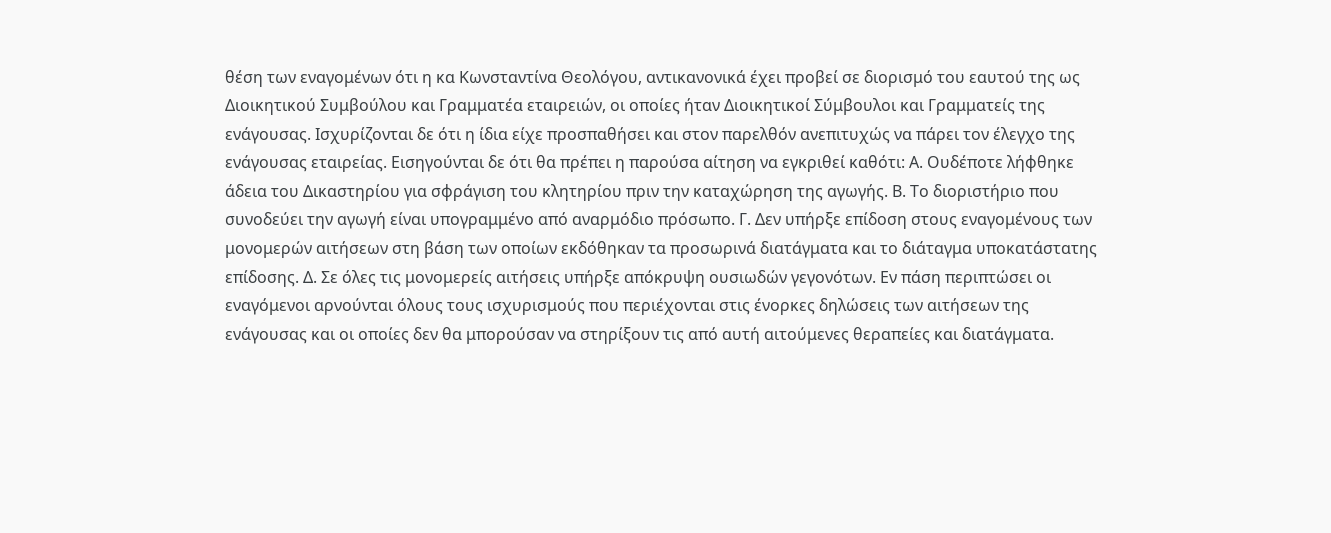θέση των εναγομένων ότι η κα Κωνσταντίνα Θεολόγου, αντικανονικά έχει προβεί σε διορισμό του εαυτού της ως Διοικητικού Συμβούλου και Γραμματέα εταιρειών, οι οποίες ήταν Διοικητικοί Σύμβουλοι και Γραμματείς της ενάγουσας. Ισχυρίζονται δε ότι η ίδια είχε προσπαθήσει και στον παρελθόν ανεπιτυχώς να πάρει τον έλεγχο της ενάγουσας εταιρείας. Εισηγούνται δε ότι θα πρέπει η παρούσα αίτηση να εγκριθεί καθότι: Α. Ουδέποτε λήφθηκε άδεια του Δικαστηρίου για σφράγιση του κλητηρίου πριν την καταχώρηση της αγωγής. Β. Το διοριστήριο που συνοδεύει την αγωγή είναι υπογραμμένο από αναρμόδιο πρόσωπο. Γ. Δεν υπήρξε επίδοση στους εναγομένους των μονομερών αιτήσεων στη βάση των οποίων εκδόθηκαν τα προσωρινά διατάγματα και το διάταγμα υποκατάστατης επίδοσης. Δ. Σε όλες τις μονομερείς αιτήσεις υπήρξε απόκρυψη ουσιωδών γεγονότων. Εν πάση περιπτώσει οι εναγόμενοι αρνούνται όλους τους ισχυρισμούς που περιέχονται στις ένορκες δηλώσεις των αιτήσεων της ενάγουσας και οι οποίες δεν θα μπορούσαν να στηρίξουν τις από αυτή αιτούμενες θεραπείες και διατάγματα.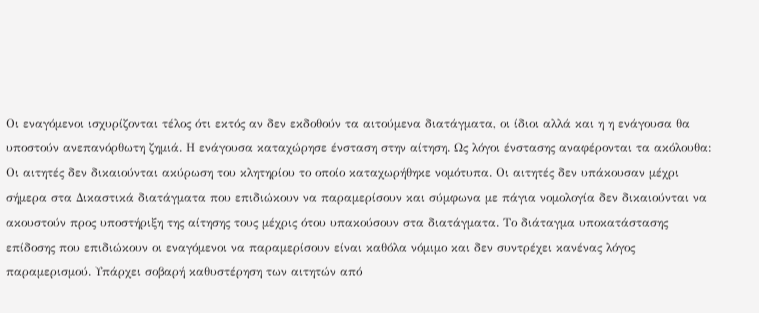Οι εναγόμενοι ισχυρίζονται τέλος ότι εκτός αν δεν εκδοθούν τα αιτούμενα διατάγματα, οι ίδιοι αλλά και η η ενάγουσα θα υποστούν ανεπανόρθωτη ζημιά. Η ενάγουσα καταχώρησε ένσταση στην αίτηση. Ως λόγοι ένστασης αναφέρονται τα ακόλουθα: Οι αιτητές δεν δικαιούνται ακύρωση του κλητηρίου το οποίο καταχωρήθηκε νομότυπα. Οι αιτητές δεν υπάκουσαν μέχρι σήμερα στα Δικαστικά διατάγματα που επιδιώκουν να παραμερίσουν και σύμφωνα με πάγια νομολογία δεν δικαιούνται να ακουστούν προς υποστήριξη της αίτησης τους μέχρις ότου υπακούσουν στα διατάγματα. Το διάταγμα υποκατάστασης επίδοσης που επιδιώκουν οι εναγόμενοι να παραμερίσουν είναι καθόλα νόμιμο και δεν συντρέχει κανένας λόγος παραμερισμού. Υπάρχει σοβαρή καθυστέρηση των αιτητών από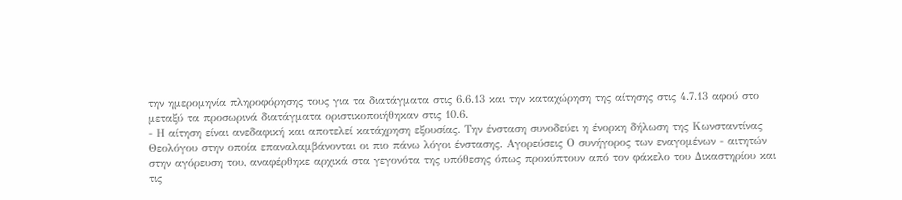την ημερομηνία πληροφόρησης τους για τα διατάγματα στις 6.6.13 και την καταχώρηση της αίτησης στις 4.7.13 αφού στο μεταξύ τα προσωρινά διατάγματα οριστικοποιήθηκαν στις 10.6.
- Η αίτηση είναι ανεδαφική και αποτελεί κατάχρηση εξουσίας. Την ένσταση συνοδεύει η ένορκη δήλωση της Κωνσταντίνας Θεολόγου στην οποία επαναλαμβάνονται οι πιο πάνω λόγοι ένστασης. Αγορεύσεις Ο συνήγορος των εναγομένων - αιτητών στην αγόρευση του, αναφέρθηκε αρχικά στα γεγονότα της υπόθεσης όπως προκύπτουν από τον φάκελο του Δικαστηρίου και τις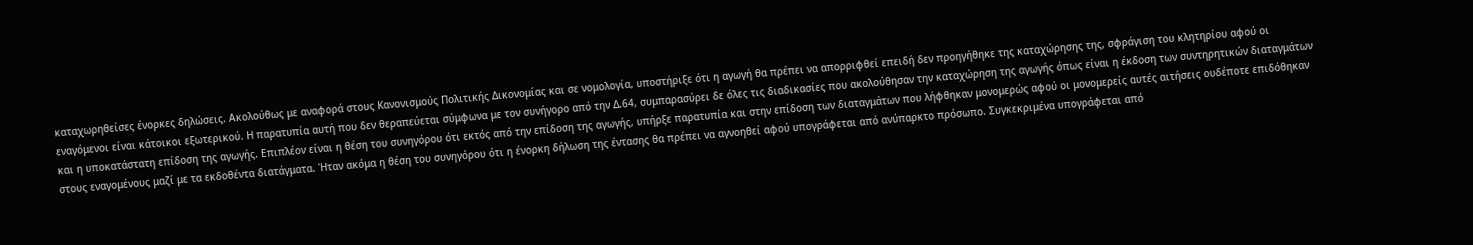καταχωρηθείσες ένορκες δηλώσεις. Ακολούθως με αναφορά στους Κανονισμούς Πολιτικής Δικονομίας και σε νομολογία, υποστήριξε ότι η αγωγή θα πρέπει να απορριφθεί επειδή δεν προηγήθηκε της καταχώρησης της, σφράγιση του κλητηρίου αφού οι εναγόμενοι είναι κάτοικοι εξωτερικού. Η παρατυπία αυτή που δεν θεραπεύεται σύμφωνα με τον συνήγορο από την Δ.64, συμπαρασύρει δε όλες τις διαδικασίες που ακολούθησαν την καταχώρηση της αγωγής όπως είναι η έκδοση των συντηρητικών διαταγμάτων και η υποκατάστατη επίδοση της αγωγής. Επιπλέον είναι η θέση του συνηγόρου ότι εκτός από την επίδοση της αγωγής, υπήρξε παρατυπία και στην επίδοση των διαταγμάτων που λήφθηκαν μονομερώς αφού οι μονομερείς αυτές αιτήσεις ουδέποτε επιδόθηκαν στους εναγομένους μαζί με τα εκδοθέντα διατάγματα. Ήταν ακόμα η θέση του συνηγόρου ότι η ένορκη δήλωση της έντασης θα πρέπει να αγνοηθεί αφού υπογράφεται από ανύπαρκτο πρόσωπο. Συγκεκριμένα υπογράφεται από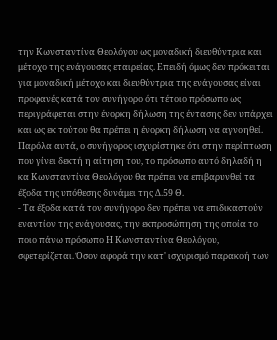την Κωνσταντίνα Θεολόγου ως μοναδική διευθύντρια και μέτοχο της ενάγουσας εταιρείας. Επειδή όμως δεν πρόκειται για μοναδική μέτοχο και διευθύντρια της ενάγουσας είναι προφανές κατά τον συνήγορο ότι τέτοιο πρόσωπο ως περιγράφεται στην ένορκη δήλωση της έντασης δεν υπάρχει και ως εκ τούτου θα πρέπει η ένορκη δήλωση να αγνοηθεί. Παρόλα αυτά, ο συνήγορος ισχυρίστηκε ότι στην περίπτωση που γίνει δεκτή η αίτηση του, το πρόσωπο αυτό δηλαδή η κα Κωνσταντίνα Θεολόγου θα πρέπει να επιβαρυνθεί τα έξοδα της υπόθεσης δυνάμει της Δ.59 Θ.
- Τα έξοδα κατά τον συνήγορο δεν πρέπει να επιδικαστούν εναντίον της ενάγουσας, την εκπροσώπηση της οποία το ποιο πάνω πρόσωπο Η Κωνσταντίνα Θεολόγου, σφετερίζεται. Όσον αφορά την κατ' ισχυρισμό παρακοή των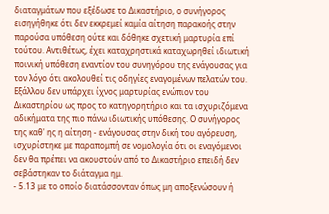διαταγμάτων που εξέδωσε το Δικαστήριο, ο συνήγορος εισηγήθηκε ότι δεν εκκρεμεί καμία αίτηση παρακοής στην παρούσα υπόθεση ούτε και δόθηκε σχετική μαρτυρία επί τούτου. Αντιθέτως, έχει καταχρηστικά καταχωρηθεί ιδιωτική ποινική υπόθεση εναντίον του συνηγόρου της ενάγουσας για τον λόγο ότι ακολουθεί τις οδηγίες εναγομένων πελατών του. Εξάλλου δεν υπάρχει ίχνος μαρτυρίας ενώπιον του Δικαστηρίου ως προς το κατηγορητήριο και τα ισχυριζόμενα αδικήματα της πιο πάνω ιδιωτικής υπόθεσης. Ο συνήγορος της καθ' ης η αίτηση - ενάγουσας στην δική του αγόρευση, ισχυρίστηκε με παραπομπή σε νομολογία ότι οι εναγόμενοι δεν θα πρέπει να ακουστούν από το Δικαστήριο επειδή δεν σεβάστηκαν το διάταγμα ημ.
- 5.13 με το οποίο διατάσσονταν όπως μη αποξενώσουν ή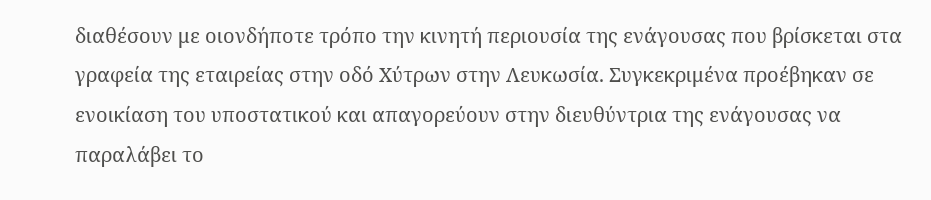διαθέσουν με οιονδήποτε τρόπο την κινητή περιουσία της ενάγουσας που βρίσκεται στα γραφεία της εταιρείας στην οδό Χύτρων στην Λευκωσία. Συγκεκριμένα προέβηκαν σε ενοικίαση του υποστατικού και απαγορεύουν στην διευθύντρια της ενάγουσας να παραλάβει το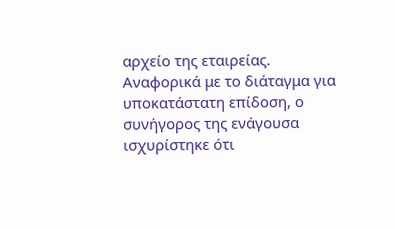αρχείο της εταιρείας. Αναφορικά με το διάταγμα για υποκατάστατη επίδοση, ο συνήγορος της ενάγουσα ισχυρίστηκε ότι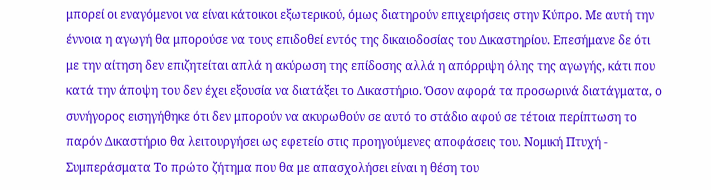μπορεί οι εναγόμενοι να είναι κάτοικοι εξωτερικού, όμως διατηρούν επιχειρήσεις στην Κύπρο. Με αυτή την έννοια η αγωγή θα μπορούσε να τους επιδοθεί εντός της δικαιοδοσίας του Δικαστηρίου. Επεσήμανε δε ότι με την αίτηση δεν επιζητείται απλά η ακύρωση της επίδοσης αλλά η απόρριψη όλης της αγωγής, κάτι που κατά την άποψη του δεν έχει εξουσία να διατάξει το Δικαστήριο. Όσον αφορά τα προσωρινά διατάγματα, ο συνήγορος εισηγήθηκε ότι δεν μπορούν να ακυρωθούν σε αυτό το στάδιο αφού σε τέτοια περίπτωση το παρόν Δικαστήριο θα λειτουργήσει ως εφετείο στις προηγούμενες αποφάσεις του. Νομική Πτυχή - Συμπεράσματα Το πρώτο ζήτημα που θα με απασχολήσει είναι η θέση του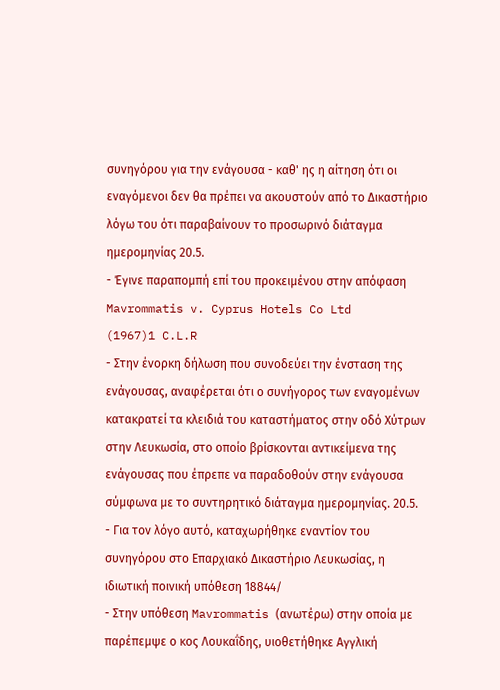συνηγόρου για την ενάγουσα - καθ' ης η αίτηση ότι οι εναγόμενοι δεν θα πρέπει να ακουστούν από το Δικαστήριο λόγω του ότι παραβαίνουν το προσωρινό διάταγμα ημερομηνίας 20.5.
- Έγινε παραπομπή επί του προκειμένου στην απόφαση Mavrommatis v. Cyprus Hotels Co Ltd
(1967)1 C.L.R
- Στην ένορκη δήλωση που συνοδεύει την ένσταση της ενάγουσας, αναφέρεται ότι ο συνήγορος των εναγομένων κατακρατεί τα κλειδιά του καταστήματος στην οδό Χύτρων στην Λευκωσία, στο οποίο βρίσκονται αντικείμενα της ενάγουσας που έπρεπε να παραδοθούν στην ενάγουσα σύμφωνα με το συντηρητικό διάταγμα ημερομηνίας. 20.5.
- Για τον λόγο αυτό, καταχωρήθηκε εναντίον του συνηγόρου στο Επαρχιακό Δικαστήριο Λευκωσίας, η ιδιωτική ποινική υπόθεση 18844/
- Στην υπόθεση Mavrommatis (ανωτέρω) στην οποία με παρέπεμψε ο κος Λουκαΐδης, υιοθετήθηκε Αγγλική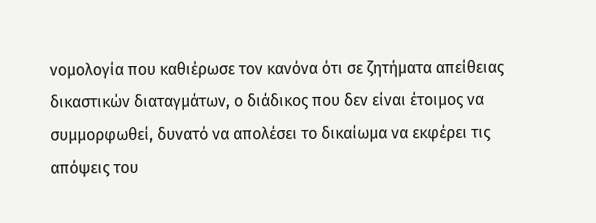νομολογία που καθιέρωσε τον κανόνα ότι σε ζητήματα απείθειας δικαστικών διαταγμάτων, ο διάδικος που δεν είναι έτοιμος να συμμορφωθεί, δυνατό να απολέσει το δικαίωμα να εκφέρει τις απόψεις του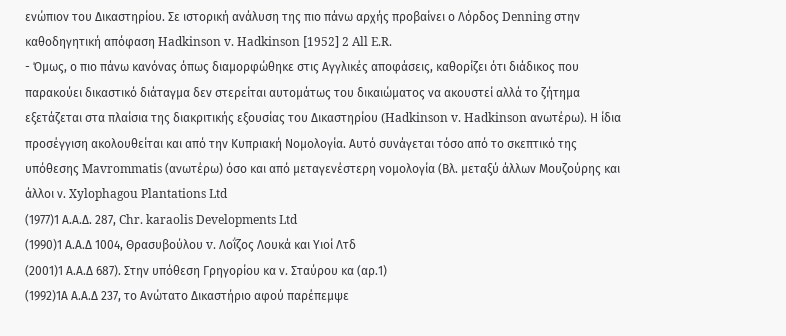ενώπιον του Δικαστηρίου. Σε ιστορική ανάλυση της πιο πάνω αρχής προβαίνει ο Λόρδος Denning στην καθοδηγητική απόφαση Hadkinson v. Hadkinson [1952] 2 All E.R.
- Όμως, ο πιο πάνω κανόνας όπως διαμορφώθηκε στις Αγγλικές αποφάσεις, καθορίζει ότι διάδικος που παρακούει δικαστικό διάταγμα δεν στερείται αυτομάτως του δικαιώματος να ακουστεί αλλά το ζήτημα εξετάζεται στα πλαίσια της διακριτικής εξουσίας του Δικαστηρίου (Hadkinson v. Hadkinson ανωτέρω). Η ίδια προσέγγιση ακολουθείται και από την Κυπριακή Νομολογία. Αυτό συνάγεται τόσο από το σκεπτικό της υπόθεσης Mavrommatis (ανωτέρω) όσο και από μεταγενέστερη νομολογία (Βλ. μεταξύ άλλων Μουζούρης και άλλοι ν. Xylophagou Plantations Ltd
(1977)1 Α.Α.Δ. 287, Chr. karaolis Developments Ltd
(1990)1 Α.Α.Δ 1004, Θρασυβούλου v. Λοΐζος Λουκά και Υιοί Λτδ
(2001)1 Α.Α.Δ 687). Στην υπόθεση Γρηγορίου κα ν. Σταύρου κα (αρ.1)
(1992)1Α Α.Α.Δ 237, το Ανώτατο Δικαστήριο αφού παρέπεμψε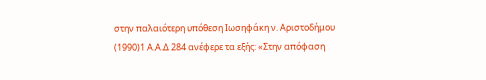στην παλαιότερη υπόθεση Ιωσηφάκη ν. Αριστοδήμου
(1990)1 Α.Α.Δ 284 ανέφερε τα εξής: «Στην απόφαση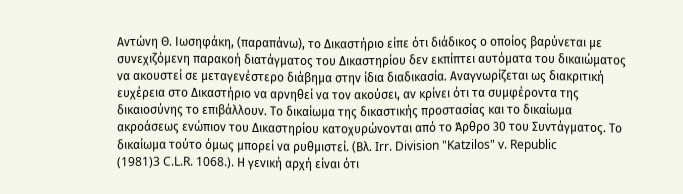Αντώνη Θ. Ιωσηφάκη, (παραπάνω), το Δικαστήριο είπε ότι διάδικος ο οποίος βαρύνεται με συνεχιζόμενη παρακοή διατάγματος του Δικαστηρίου δεν εκπίπτει αυτόματα του δικαιώματος να ακουστεί σε μεταγενέστερο διάβημα στην ίδια διαδικασία. Αναγνωρίζεται ως διακριτική ευχέρεια στο Δικαστήριο να αρνηθεί να τον ακούσει, αν κρίνει ότι τα συμφέροντα της δικαιοσύνης το επιβάλλουν. Το δικαίωμα της δικαστικής προστασίας και το δικαίωμα ακροάσεως ενώπιον του Δικαστηρίου κατοχυρώνονται από το Άρθρο 30 του Συντάγματος. Το δικαίωμα τούτο όμως μπορεί να ρυθμιστεί. (Βλ. Irr. Division "Katzilos" v. Republic
(1981)3 C.L.R. 1068.). Η γενική αρχή είναι ότι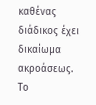καθένας διάδικος έχει δικαίωμα ακροάσεως. Το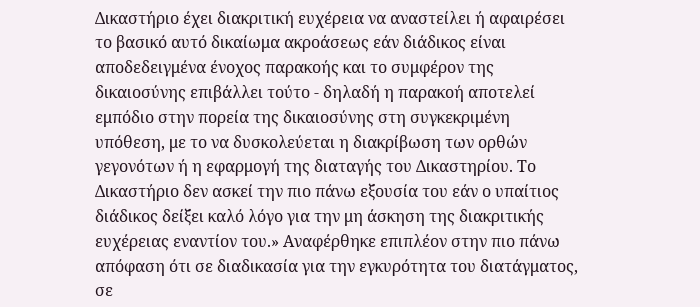Δικαστήριο έχει διακριτική ευχέρεια να αναστείλει ή αφαιρέσει το βασικό αυτό δικαίωμα ακροάσεως εάν διάδικος είναι αποδεδειγμένα ένοχος παρακοής και το συμφέρον της δικαιοσύνης επιβάλλει τούτο - δηλαδή η παρακοή αποτελεί εμπόδιο στην πορεία της δικαιοσύνης στη συγκεκριμένη υπόθεση, με το να δυσκολεύεται η διακρίβωση των ορθών γεγονότων ή η εφαρμογή της διαταγής του Δικαστηρίου. Το Δικαστήριο δεν ασκεί την πιο πάνω εξουσία του εάν ο υπαίτιος διάδικος δείξει καλό λόγο για την μη άσκηση της διακριτικής ευχέρειας εναντίον του.» Αναφέρθηκε επιπλέον στην πιο πάνω απόφαση ότι σε διαδικασία για την εγκυρότητα του διατάγματος, σε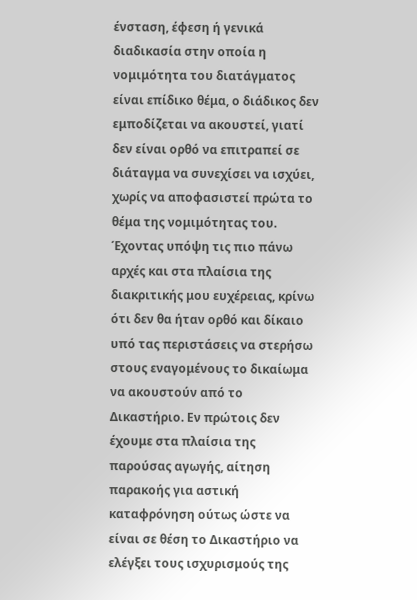ένσταση, έφεση ή γενικά διαδικασία στην οποία η νομιμότητα του διατάγματος είναι επίδικο θέμα, ο διάδικος δεν εμποδίζεται να ακουστεί, γιατί δεν είναι ορθό να επιτραπεί σε διάταγμα να συνεχίσει να ισχύει, χωρίς να αποφασιστεί πρώτα το θέμα της νομιμότητας του. Έχοντας υπόψη τις πιο πάνω αρχές και στα πλαίσια της διακριτικής μου ευχέρειας, κρίνω ότι δεν θα ήταν ορθό και δίκαιο υπό τας περιστάσεις να στερήσω στους εναγομένους το δικαίωμα να ακουστούν από το Δικαστήριο. Εν πρώτοις δεν έχουμε στα πλαίσια της παρούσας αγωγής, αίτηση παρακοής για αστική καταφρόνηση ούτως ώστε να είναι σε θέση το Δικαστήριο να ελέγξει τους ισχυρισμούς της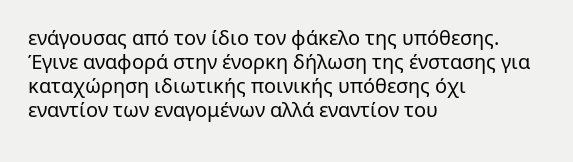ενάγουσας από τον ίδιο τον φάκελο της υπόθεσης. Έγινε αναφορά στην ένορκη δήλωση της ένστασης για καταχώρηση ιδιωτικής ποινικής υπόθεσης όχι εναντίον των εναγομένων αλλά εναντίον του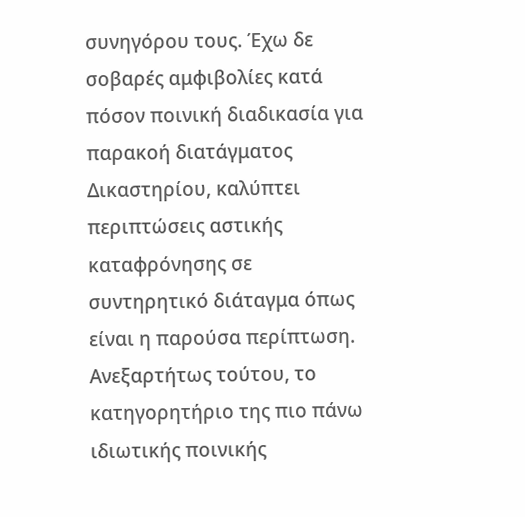συνηγόρου τους. Έχω δε σοβαρές αμφιβολίες κατά πόσον ποινική διαδικασία για παρακοή διατάγματος Δικαστηρίου, καλύπτει περιπτώσεις αστικής καταφρόνησης σε συντηρητικό διάταγμα όπως είναι η παρούσα περίπτωση. Ανεξαρτήτως τούτου, το κατηγορητήριο της πιο πάνω ιδιωτικής ποινικής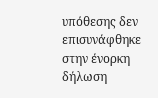υπόθεσης δεν επισυνάφθηκε στην ένορκη δήλωση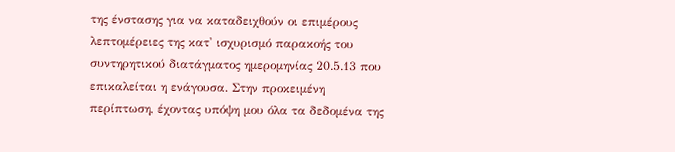της ένστασης για να καταδειχθούν οι επιμέρους λεπτομέρειες της κατ' ισχυρισμό παρακοής του συντηρητικού διατάγματος ημερομηνίας 20.5.13 που επικαλείται η ενάγουσα. Στην προκειμένη περίπτωση, έχοντας υπόψη μου όλα τα δεδομένα της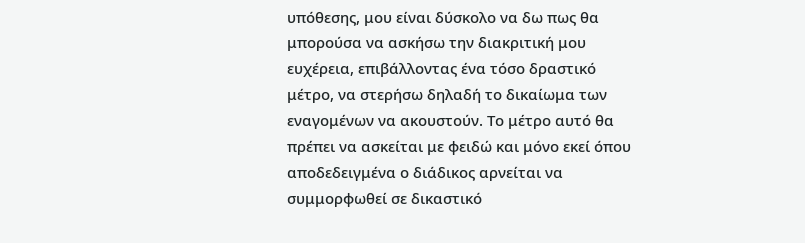υπόθεσης, μου είναι δύσκολο να δω πως θα μπορούσα να ασκήσω την διακριτική μου ευχέρεια, επιβάλλοντας ένα τόσο δραστικό μέτρο, να στερήσω δηλαδή το δικαίωμα των εναγομένων να ακουστούν. Το μέτρο αυτό θα πρέπει να ασκείται με φειδώ και μόνο εκεί όπου αποδεδειγμένα ο διάδικος αρνείται να συμμορφωθεί σε δικαστικό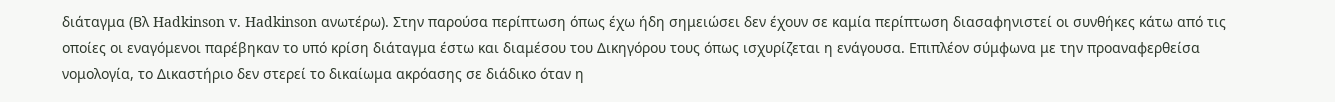διάταγμα (Βλ Hadkinson v. Hadkinson ανωτέρω). Στην παρούσα περίπτωση όπως έχω ήδη σημειώσει δεν έχουν σε καμία περίπτωση διασαφηνιστεί οι συνθήκες κάτω από τις οποίες οι εναγόμενοι παρέβηκαν το υπό κρίση διάταγμα έστω και διαμέσου του Δικηγόρου τους όπως ισχυρίζεται η ενάγουσα. Επιπλέον σύμφωνα με την προαναφερθείσα νομολογία, το Δικαστήριο δεν στερεί το δικαίωμα ακρόασης σε διάδικο όταν η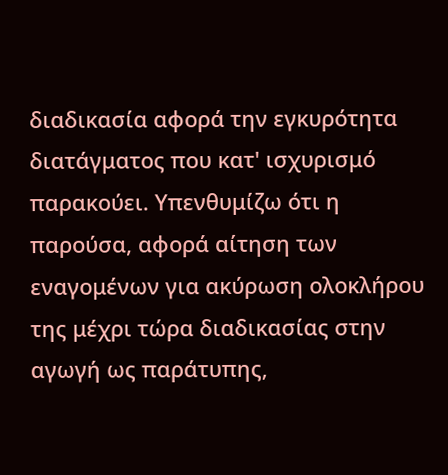διαδικασία αφορά την εγκυρότητα διατάγματος που κατ' ισχυρισμό παρακούει. Υπενθυμίζω ότι η παρούσα, αφορά αίτηση των εναγομένων για ακύρωση ολοκλήρου της μέχρι τώρα διαδικασίας στην αγωγή ως παράτυπης,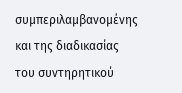συμπεριλαμβανομένης και της διαδικασίας του συντηρητικού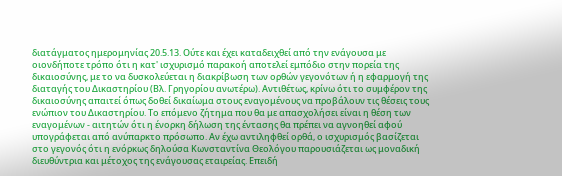διατάγματος ημερομηνίας 20.5.13. Ούτε και έχει καταδειχθεί από την ενάγουσα με οιονδήποτε τρόπο ότι η κατ' ισχυρισμό παρακοή αποτελεί εμπόδιο στην πορεία της δικαιοσύνης, με το να δυσκολεύεται η διακρίβωση των ορθών γεγονότων ή η εφαρμογή της διαταγής του Δικαστηρίου (Βλ. Γρηγορίου ανωτέρω). Αντιθέτως, κρίνω ότι το συμφέρον της δικαιοσύνης απαιτεί όπως δοθεί δικαίωμα στους εναγομένους να προβάλουν τις θέσεις τους ενώπιον του Δικαστηρίου. Το επόμενο ζήτημα που θα με απασχολήσει είναι η θέση των εναγομένων - αιτητών ότι η ένορκη δήλωση της έντασης θα πρέπει να αγνοηθεί αφού υπογράφεται από ανύπαρκτο πρόσωπο. Αν έχω αντιληφθεί ορθά, ο ισχυρισμός βασίζεται στο γεγονός ότι η ενόρκως δηλούσα Κωνσταντίνα Θεολόγου παρουσιάζεται ως μοναδική διευθύντρια και μέτοχος της ενάγουσας εταιρείας. Επειδή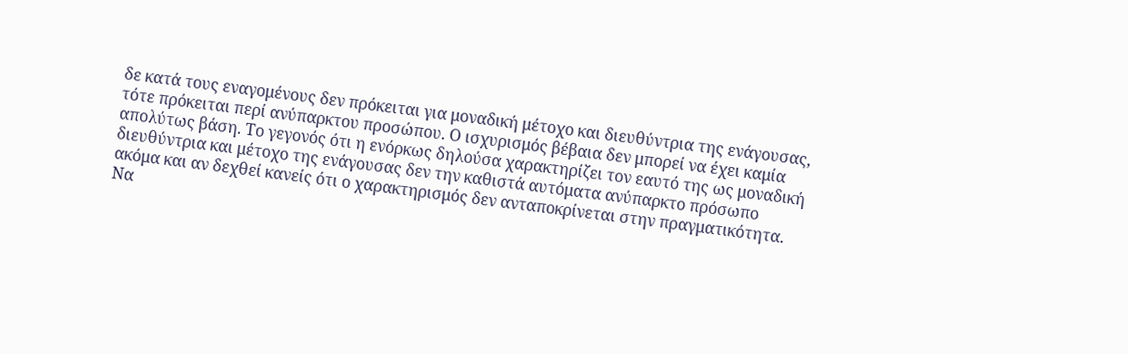δε κατά τους εναγομένους δεν πρόκειται για μοναδική μέτοχο και διευθύντρια της ενάγουσας, τότε πρόκειται περί ανύπαρκτου προσώπου. Ο ισχυρισμός βέβαια δεν μπορεί να έχει καμία απολύτως βάση. Το γεγονός ότι η ενόρκως δηλούσα χαρακτηρίζει τον εαυτό της ως μοναδική διευθύντρια και μέτοχο της ενάγουσας δεν την καθιστά αυτόματα ανύπαρκτο πρόσωπο ακόμα και αν δεχθεί κανείς ότι ο χαρακτηρισμός δεν ανταποκρίνεται στην πραγματικότητα. Να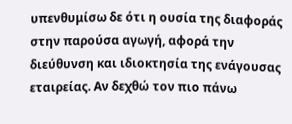υπενθυμίσω δε ότι η ουσία της διαφοράς στην παρούσα αγωγή, αφορά την διεύθυνση και ιδιοκτησία της ενάγουσας εταιρείας. Αν δεχθώ τον πιο πάνω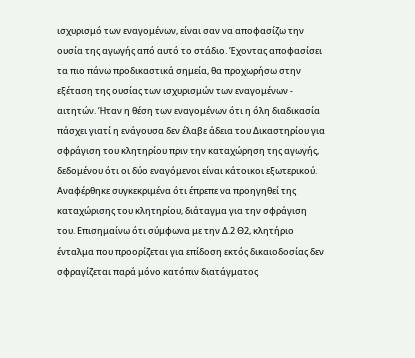ισχυρισμό των εναγομένων, είναι σαν να αποφασίζω την ουσία της αγωγής από αυτό το στάδιο. Έχοντας αποφασίσει τα πιο πάνω προδικαστικά σημεία, θα προχωρήσω στην εξέταση της ουσίας των ισχυρισμών των εναγομένων - αιτητών. Ήταν η θέση των εναγομένων ότι η όλη διαδικασία πάσχει γιατί η ενάγουσα δεν έλαβε άδεια του Δικαστηρίου για σφράγιση του κλητηρίου πριν την καταχώρηση της αγωγής, δεδομένου ότι οι δύο εναγόμενοι είναι κάτοικοι εξωτερικού. Αναφέρθηκε συγκεκριμένα ότι έπρεπε να προηγηθεί της καταχώρισης του κλητηρίου, διάταγμα για την σφράγιση του. Επισημαίνω ότι σύμφωνα με την Δ.2 Θ2, κλητήριο ένταλμα που προορίζεται για επίδοση εκτός δικαιοδοσίας δεν σφραγίζεται παρά μόνο κατόπιν διατάγματος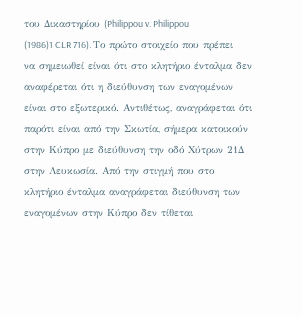του Δικαστηρίου (Philippou v. Philippou
(1986)1 CLR 716). Το πρώτο στοιχείο που πρέπει να σημειωθεί είναι ότι στο κλητήριο ένταλμα δεν αναφέρεται ότι η διεύθυνση των εναγομένων είναι στο εξωτερικό. Αντιθέτως, αναγράφεται ότι παρότι είναι από την Σκωτία, σήμερα κατοικούν στην Κύπρο με διεύθυνση την οδό Χύτρων 21Δ στην Λευκωσία. Από την στιγμή που στο κλητήριο ένταλμα αναγράφεται διεύθυνση των εναγομένων στην Κύπρο δεν τίθεται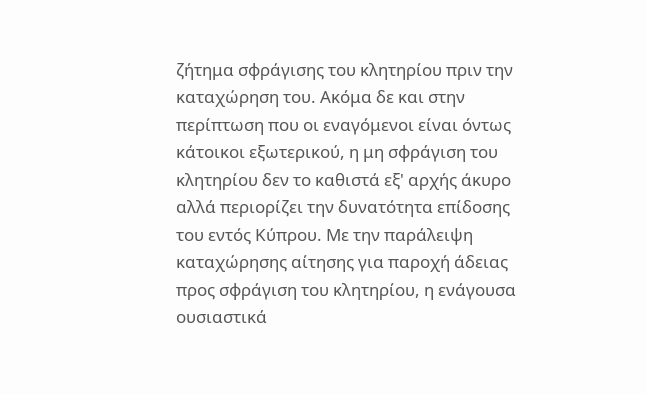ζήτημα σφράγισης του κλητηρίου πριν την καταχώρηση του. Ακόμα δε και στην περίπτωση που οι εναγόμενοι είναι όντως κάτοικοι εξωτερικού, η μη σφράγιση του κλητηρίου δεν το καθιστά εξ' αρχής άκυρο αλλά περιορίζει την δυνατότητα επίδοσης του εντός Κύπρου. Με την παράλειψη καταχώρησης αίτησης για παροχή άδειας προς σφράγιση του κλητηρίου, η ενάγουσα ουσιαστικά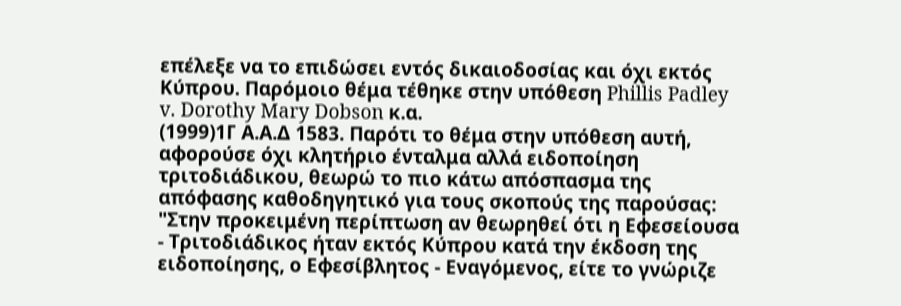επέλεξε να το επιδώσει εντός δικαιοδοσίας και όχι εκτός Κύπρου. Παρόμοιο θέμα τέθηκε στην υπόθεση Phillis Padley v. Dorothy Mary Dobson κ.α.
(1999)1Γ Α.Α.Δ 1583. Παρότι το θέμα στην υπόθεση αυτή, αφορούσε όχι κλητήριο ένταλμα αλλά ειδοποίηση τριτοδιάδικου, θεωρώ το πιο κάτω απόσπασμα της απόφασης καθοδηγητικό για τους σκοπούς της παρούσας: "Στην προκειμένη περίπτωση αν θεωρηθεί ότι η Εφεσείουσα - Τριτοδιάδικος ήταν εκτός Κύπρου κατά την έκδοση της ειδοποίησης, ο Εφεσίβλητος - Εναγόμενος, είτε το γνώριζε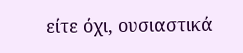είτε όχι, ουσιαστικά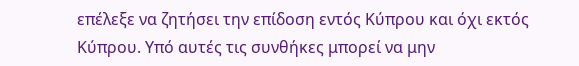επέλεξε να ζητήσει την επίδοση εντός Κύπρου και όχι εκτός Κύπρου. Υπό αυτές τις συνθήκες μπορεί να μην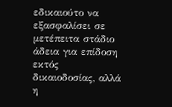εδικαιούτο να εξασφαλίσει σε μετέπειτα στάδιο άδεια για επίδοση εκτός δικαιοδοσίας, αλλά η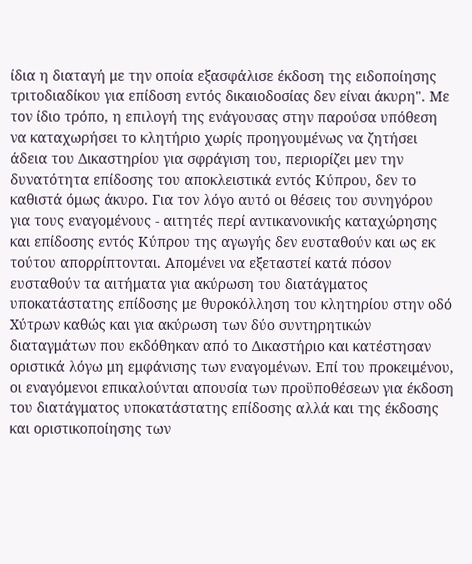ίδια η διαταγή με την οποία εξασφάλισε έκδοση της ειδοποίησης τριτοδιαδίκου για επίδοση εντός δικαιοδοσίας δεν είναι άκυρη". Με τον ίδιο τρόπο, η επιλογή της ενάγουσας στην παρούσα υπόθεση να καταχωρήσει το κλητήριο χωρίς προηγουμένως να ζητήσει άδεια του Δικαστηρίου για σφράγιση του, περιορίζει μεν την δυνατότητα επίδοσης του αποκλειστικά εντός Κύπρου, δεν το καθιστά όμως άκυρο. Για τον λόγο αυτό οι θέσεις του συνηγόρου για τους εναγομένους - αιτητές περί αντικανονικής καταχώρησης και επίδοσης εντός Κύπρου της αγωγής δεν ευσταθούν και ως εκ τούτου απορρίπτονται. Απομένει να εξεταστεί κατά πόσον ευσταθούν τα αιτήματα για ακύρωση του διατάγματος υποκατάστατης επίδοσης με θυροκόλληση του κλητηρίου στην οδό Χύτρων καθώς και για ακύρωση των δύο συντηρητικών διαταγμάτων που εκδόθηκαν από το Δικαστήριο και κατέστησαν οριστικά λόγω μη εμφάνισης των εναγομένων. Επί του προκειμένου, οι εναγόμενοι επικαλούνται απουσία των προϋποθέσεων για έκδοση του διατάγματος υποκατάστατης επίδοσης αλλά και της έκδοσης και οριστικοποίησης των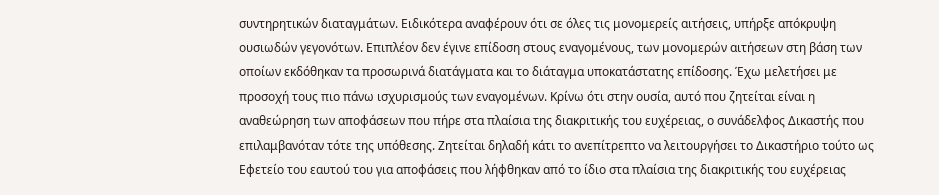συντηρητικών διαταγμάτων. Ειδικότερα αναφέρουν ότι σε όλες τις μονομερείς αιτήσεις, υπήρξε απόκρυψη ουσιωδών γεγονότων. Επιπλέον δεν έγινε επίδοση στους εναγομένους, των μονομερών αιτήσεων στη βάση των οποίων εκδόθηκαν τα προσωρινά διατάγματα και το διάταγμα υποκατάστατης επίδοσης. Έχω μελετήσει με προσοχή τους πιο πάνω ισχυρισμούς των εναγομένων. Κρίνω ότι στην ουσία, αυτό που ζητείται είναι η αναθεώρηση των αποφάσεων που πήρε στα πλαίσια της διακριτικής του ευχέρειας, ο συνάδελφος Δικαστής που επιλαμβανόταν τότε της υπόθεσης. Ζητείται δηλαδή κάτι το ανεπίτρεπτο να λειτουργήσει το Δικαστήριο τούτο ως Εφετείο του εαυτού του για αποφάσεις που λήφθηκαν από το ίδιο στα πλαίσια της διακριτικής του ευχέρειας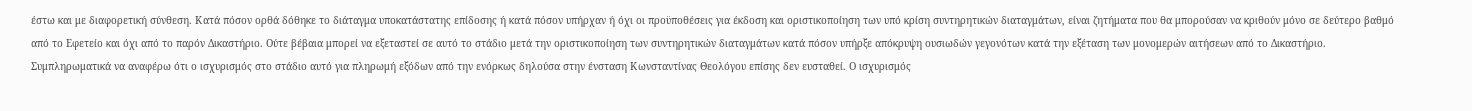έστω και με διαφορετική σύνθεση. Κατά πόσον ορθά δόθηκε το διάταγμα υποκατάστατης επίδοσης ή κατά πόσον υπήρχαν ή όχι οι προϋποθέσεις για έκδοση και οριστικοποίηση των υπό κρίση συντηρητικών διαταγμάτων, είναι ζητήματα που θα μπορούσαν να κριθούν μόνο σε δεύτερο βαθμό από το Εφετείο και όχι από το παρόν Δικαστήριο. Ούτε βέβαια μπορεί να εξεταστεί σε αυτό το στάδιο μετά την οριστικοποίηση των συντηρητικών διαταγμάτων κατά πόσον υπήρξε απόκρυψη ουσιωδών γεγονότων κατά την εξέταση των μονομερών αιτήσεων από το Δικαστήριο. Συμπληρωματικά να αναφέρω ότι ο ισχυρισμός στο στάδιο αυτό για πληρωμή εξόδων από την ενόρκως δηλούσα στην ένσταση Κωνσταντίνας Θεολόγου επίσης δεν ευσταθεί. Ο ισχυρισμός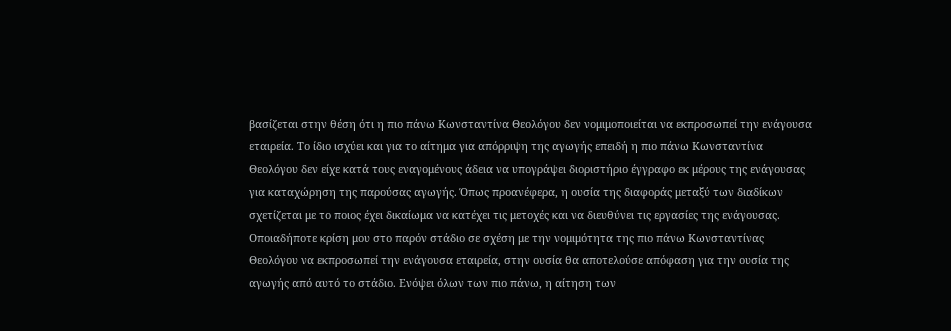βασίζεται στην θέση ότι η πιο πάνω Κωνσταντίνα Θεολόγου δεν νομιμοποιείται να εκπροσωπεί την ενάγουσα εταιρεία. Το ίδιο ισχύει και για το αίτημα για απόρριψη της αγωγής επειδή η πιο πάνω Κωνσταντίνα Θεολόγου δεν είχε κατά τους εναγομένους άδεια να υπογράψει διοριστήριο έγγραφο εκ μέρους της ενάγουσας για καταχώρηση της παρούσας αγωγής. Όπως προανέφερα, η ουσία της διαφοράς μεταξύ των διαδίκων σχετίζεται με το ποιος έχει δικαίωμα να κατέχει τις μετοχές και να διευθύνει τις εργασίες της ενάγουσας. Οποιαδήποτε κρίση μου στο παρόν στάδιο σε σχέση με την νομιμότητα της πιο πάνω Κωνσταντίνας Θεολόγου να εκπροσωπεί την ενάγουσα εταιρεία, στην ουσία θα αποτελούσε απόφαση για την ουσία της αγωγής από αυτό το στάδιο. Ενόψει όλων των πιο πάνω, η αίτηση των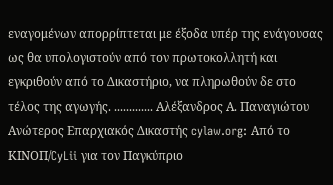εναγομένων απορρίπτεται με έξοδα υπέρ της ενάγουσας ως θα υπολογιστούν από τον πρωτοκολλητή και εγκριθούν από το Δικαστήριο, να πληρωθούν δε στο τέλος της αγωγής. ............. Αλέξανδρος Α. Παναγιώτου Ανώτερος Επαρχιακός Δικαστής cylaw.org: Από το ΚΙΝOΠ/CyLii για τον Παγκύπριο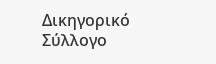Δικηγορικό Σύλλογο